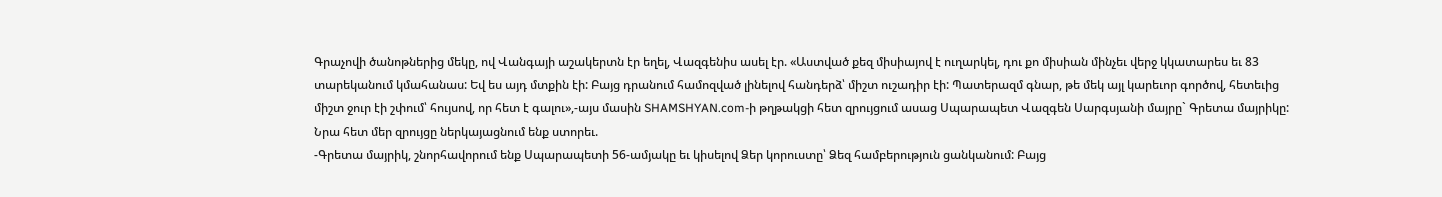Գրաչովի ծանոթներից մեկը, ով Վանգայի աշակերտն էր եղել, Վազգենիս ասել էր. «Աստված քեզ միսիայով է ուղարկել, դու քո միսիան մինչեւ վերջ կկատարես եւ 83 տարեկանում կմահանաս: Եվ ես այդ մտքին էի: Բայց դրանում համոզված լինելով հանդերձ՝ միշտ ուշադիր էի: Պատերազմ գնար, թե մեկ այլ կարեւոր գործով, հետեւից միշտ ջուր էի շփում՝ հույսով, որ հետ է գալու»,-այս մասին SHAMSHYAN.com-ի թղթակցի հետ զրույցում ասաց Սպարապետ Վազգեն Սարգսյանի մայրը` Գրետա մայրիկը:
Նրա հետ մեր զրույցը ներկայացնում ենք ստորեւ.
-Գրետա մայրիկ, շնորհավորում ենք Սպարապետի 56-ամյակը եւ կիսելով Ձեր կորուստը՝ Ձեզ համբերություն ցանկանում: Բայց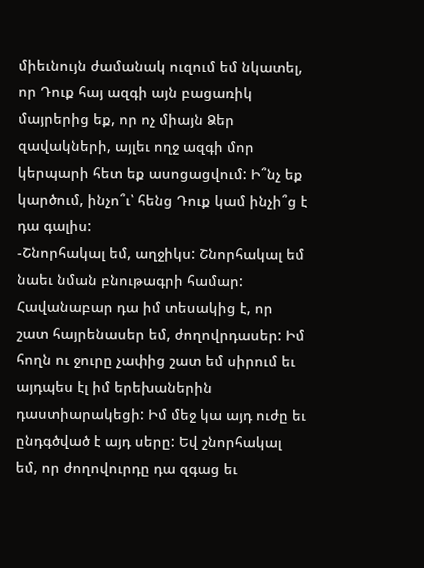միեւնույն ժամանակ ուզում եմ նկատել, որ Դուք հայ ազգի այն բացառիկ մայրերից եք, որ ոչ միայն Ձեր զավակների, այլեւ ողջ ազգի մոր կերպարի հետ եք ասոցացվում: Ի՞նչ եք կարծում, ինչո՞ւ՝ հենց Դուք կամ ինչի՞ց է դա գալիս:
-Շնորհակալ եմ, աղջիկս: Շնորհակալ եմ նաեւ նման բնութագրի համար: Հավանաբար դա իմ տեսակից է, որ շատ հայրենասեր եմ, ժողովրդասեր: Իմ հողն ու ջուրը չափից շատ եմ սիրում եւ այդպես էլ իմ երեխաներին դաստիարակեցի: Իմ մեջ կա այդ ուժը եւ ընդգծված է այդ սերը: Եվ շնորհակալ եմ, որ ժողովուրդը դա զգաց եւ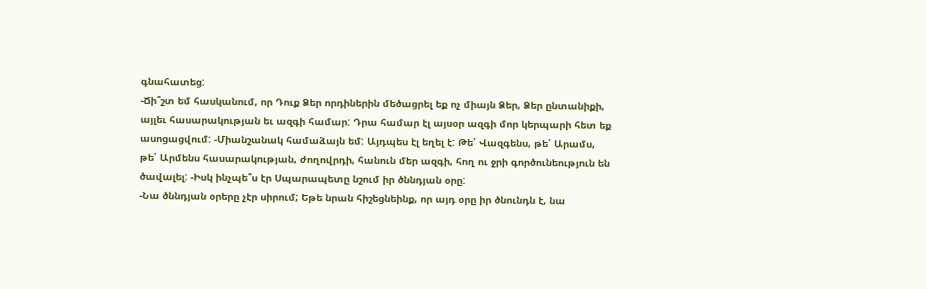գնահատեց:
-Ճի՞շտ եմ հասկանում, որ Դուք Ձեր որդիներին մեծացրել եք ոչ միայն Ձեր, Ձեր ընտանիքի, այլեւ հասարակության եւ ազգի համար: Դրա համար էլ այսօր ազգի մոր կերպարի հետ եք ասոցացվում: -Միանշանակ համաձայն եմ: Այդպես էլ եղել է: Թե՛ Վազգենս, թե՛ Արամս, թե՛ Արմենս հասարակության, ժողովրդի, հանուն մեր ազգի, հող ու ջրի գործունեություն են ծավալել: -Իսկ ինչպե՞ս էր Սպարապետը նշում իր ծննդյան օրը:
-Նա ծննդյան օրերը չէր սիրում; Եթե նրան հիշեցնեինք, որ այդ օրը իր ծնունդն է, նա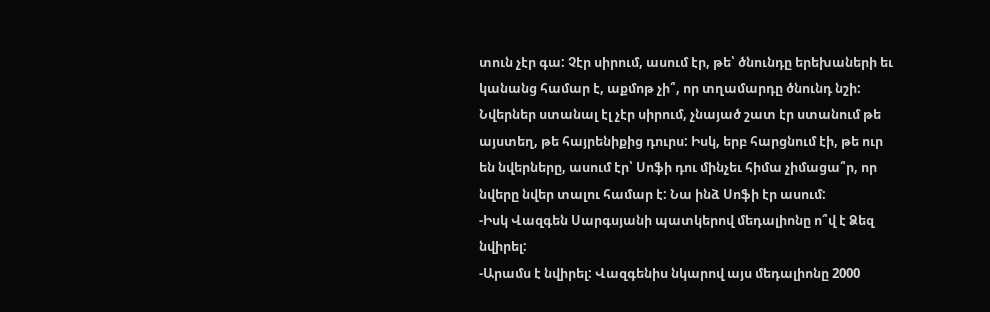տուն չէր գա: Չէր սիրում, ասում էր, թե՝ ծնունդը երեխաների եւ կանանց համար է, աքմոթ չի՞, որ տղամարդը ծնունդ նշի: Նվերներ ստանալ էլ չէր սիրում, չնայած շատ էր ստանում թե այստեղ, թե հայրենիքից դուրս: Իսկ, երբ հարցնում էի, թե ուր են նվերները, ասում էր՝ Սոֆի դու մինչեւ հիմա չիմացա՞ր, որ նվերը նվեր տալու համար է: Նա ինձ Սոֆի էր ասում:
-Իսկ Վազգեն Սարգսյանի պատկերով մեդալիոնը ո՞վ է Ձեզ նվիրել:
-Արամս է նվիրել: Վազգենիս նկարով այս մեդալիոնը 2000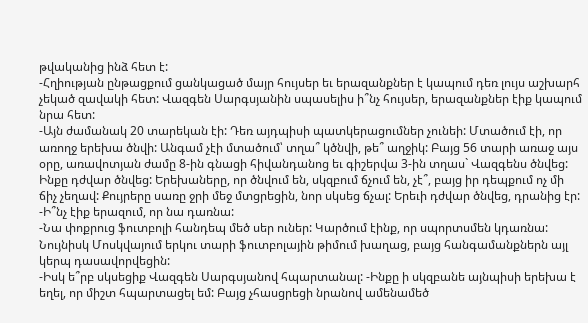թվականից ինձ հետ է:
-Հղիության ընթացքում ցանկացած մայր հույսեր եւ երազանքներ է կապում դեռ լույս աշխարհ չեկած զավակի հետ: Վազգեն Սարգսյանին սպասելիս ի՞նչ հույսեր, երազանքներ էիք կապում նրա հետ:
-Այն ժամանակ 20 տարեկան էի: Դեռ այդպիսի պատկերացումներ չունեի: Մտածում էի, որ առողջ երեխա ծնվի: Անգամ չէի մտածում՝ տղա՞ կծնվի, թե՞ աղջիկ: Բայց 56 տարի առաջ այս օրը, առավոտյան ժամը 8-ին գնացի հիվանդանոց եւ գիշերվա 3-ին տղաս` Վազգենս ծնվեց: Ինքը դժվար ծնվեց: Երեխաները, որ ծնվում են, սկզբում ճչում են, չէ՞, բայց իր դեպքում ոչ մի ճիչ չեղավ: Քույրերը սառը ջրի մեջ մտցրեցին, նոր սկսեց ճչալ: Երեւի դժվար ծնվեց, դրանից էր:
-Ի՞նչ էիք երազում, որ նա դառնա:
-Նա փոքրուց ֆուտբոլի հանդեպ մեծ սեր ուներ: Կարծում էինք, որ սպորտսմեն կդառնա: Նույնիսկ Մոսկվայում երկու տարի ֆուտբոլային թիմում խաղաց, բայց հանգամանքներն այլ կերպ դասավորվեցին:
-Իսկ ե՞րբ սկսեցիք Վազգեն Սարգսյանով հպարտանալ: -Ինքը ի սկզբանե այնպիսի երեխա է եղել, որ միշտ հպարտացել եմ: Բայց չհասցրեցի նրանով ամենամեծ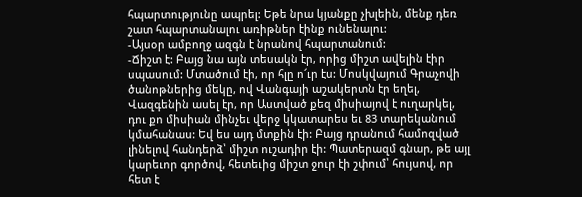հպարտությունը ապրել: Եթե նրա կյանքը չխլեին, մենք դեռ շատ հպարտանալու առիթներ էինք ունենալու:
-Այսօր ամբողջ ազգն է նրանով հպարտանում:
-Ճիշտ է: Բայց նա այն տեսակն էր, որից միշտ ավելին էիր սպասում: Մտածում էի, որ հլը ո՜ւր էս: Մոսկվայում Գրաչովի ծանոթներից մեկը, ով Վանգայի աշակերտն էր եղել, Վազգենին ասել էր, որ Աստված քեզ միսիայով է ուղարկել, դու քո միսիան մինչեւ վերջ կկատարես եւ 83 տարեկանում կմահանաս: Եվ ես այդ մտքին էի: Բայց դրանում համոզված լինելով հանդերձ՝ միշտ ուշադիր էի: Պատերազմ գնար, թե այլ կարեւոր գործով, հետեւից միշտ ջուր էի շփում՝ հույսով, որ հետ է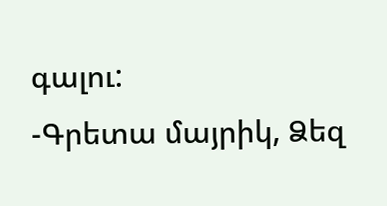գալու:
-Գրետա մայրիկ, Ձեզ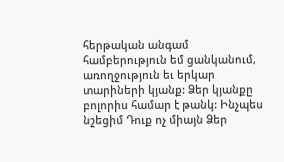հերթական անգամ համբերություն եմ ցանկանում, առողջություն եւ երկար տարիների կյանք: Ձեր կյանքը բոլորիս համար է թանկ: Ինչպես նշեցիմ Դուք ոչ միայն Ձեր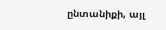ընտանիքի, այլ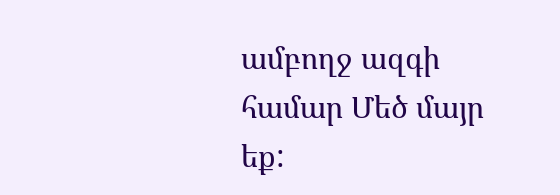ամբողջ ազգի համար Մեծ մայր եք: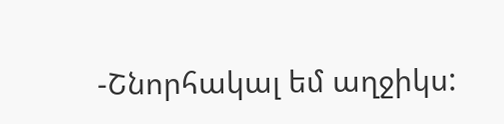-Շնորհակալ եմ աղջիկս: